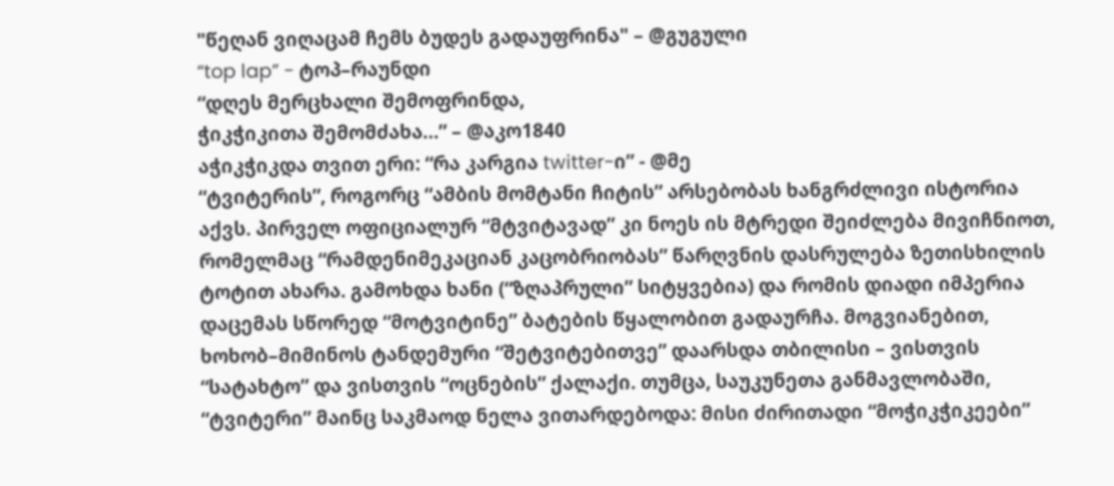"წეღან ვიღაცამ ჩემს ბუდეს გადაუფრინა" – @გუგული
“top lap” - ტოპ–რაუნდი
“დღეს მერცხალი შემოფრინდა,
ჭიკჭიკითა შემომძახა…” – @აკო1840
აჭიკჭიკდა თვით ერი: “რა კარგია twitter-ი” - @მე
“ტვიტერის”, როგორც “ამბის მომტანი ჩიტის” არსებობას ხანგრძლივი ისტორია აქვს. პირველ ოფიციალურ “მტვიტავად” კი ნოეს ის მტრედი შეიძლება მივიჩნიოთ, რომელმაც “რამდენიმეკაციან კაცობრიობას” წარღვნის დასრულება ზეთისხილის ტოტით ახარა. გამოხდა ხანი (“ზღაპრული” სიტყვებია) და რომის დიადი იმპერია დაცემას სწორედ “მოტვიტინე” ბატების წყალობით გადაურჩა. მოგვიანებით, ხოხობ–მიმინოს ტანდემური “შეტვიტებითვე” დაარსდა თბილისი – ვისთვის “სატახტო” და ვისთვის “ოცნების” ქალაქი. თუმცა, საუკუნეთა განმავლობაში, “ტვიტერი” მაინც საკმაოდ ნელა ვითარდებოდა: მისი ძირითადი “მოჭიკჭიკეები”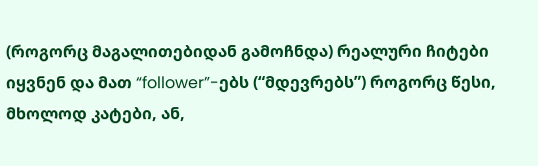(როგორც მაგალითებიდან გამოჩნდა) რეალური ჩიტები იყვნენ და მათ “follower”-ებს (“მდევრებს”) როგორც წესი, მხოლოდ კატები, ან,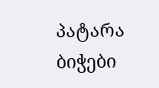პატარა ბიჭები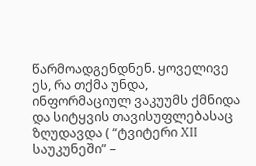წარმოადგენდნენ. ყოველივე ეს, რა თქმა უნდა, ინფორმაციულ ვაკუუმს ქმნიდა და სიტყვის თავისუფლებასაც ზღუდავდა ( “ტვიტერი XII საუკუნეში” –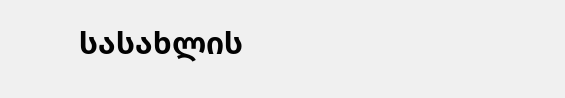სასახლის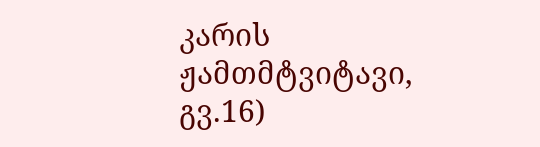კარის ჟამთმტვიტავი, გვ.16)